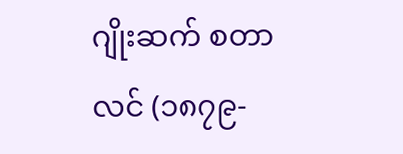ဂျိုးဆက် စတာလင် (၁၈၇၉-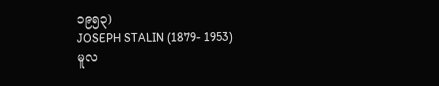၁၉၅၃)
JOSEPH STALIN (1879- 1953)
မူလ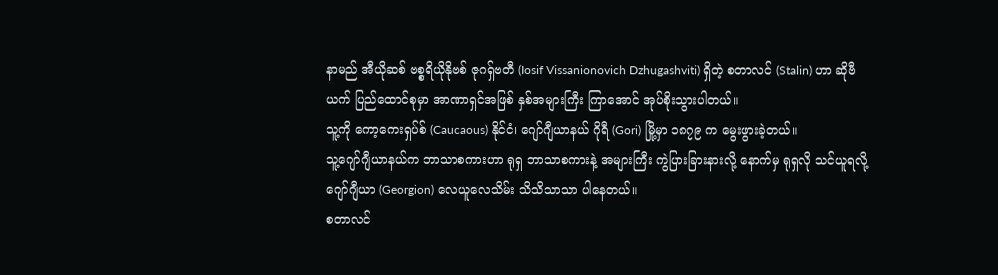နာမည် အီယိုဆစ် ဗစ္စရိယိုနိုဗစ် ဇုဂရှ်ဗတီ (Iosif Vissanionovich Dzhugashviti) ရှိတဲ့ စတာလင် (Stalin) ဟာ ဆိုဗီယက် ပြည်ထောင်စုမှာ အာဏာရှင်အဖြစ် နှစ်အများကြီး ကြာအောင် အုပ်စိုးသွားပါတယ်။
သူ့ကို ကော့ကေးရှပ်စ် (Caucaous) နိုင်ငံ၊ ဂျော်ဂျီယာနယ် ဂိုရီ (Gori) မြို့မှာ ၁၈၇၉ က မွေးဖွားခဲ့တယ်။
သူ့ဂျော်ဂျီယာနယ်က ဘာသာစကားဟာ ရုရှ ဘာသာစကားနဲ့ အများကြီး ကွဲပြားခြားနားလို့ နောက်မှ ရုရှလို သင်ယူရလို့ ဂျော်ဂျီယာ (Georgion) လေယူလေသိမ်း သိသိသာသာ ပါနေတယ်။
စတာလင်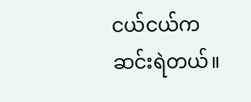ငယ်ငယ်က ဆင်းရဲတယ်။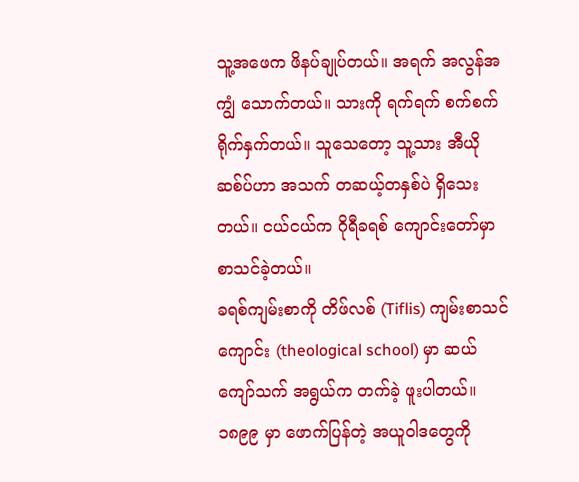သူ့အဖေက ဖိနပ်ချုပ်တယ်။ အရက် အလွန်အကျွံ သောက်တယ်။ သားကို ရက်ရက် စက်စက် ရိုက်နှက်တယ်။ သူသေတော့ သူ့သား အီယိုဆစ်ပ်ဟာ အသက် တဆယ့်တနှစ်ပဲ ရှိသေးတယ်။ ငယ်ငယ်က ဂိုရီခရစ် ကျောင်းတော်မှာ စာသင်ခဲ့တယ်။
ခရစ်ကျမ်းစာကို တိဖ်လစ် (Tiflis) ကျမ်းစာသင်ကျောင်း (theological school) မှာ ဆယ်ကျော်သက် အရွယ်က တက်ခဲ့ ဖူးပါတယ်။ ၁၈၉၉ မှာ ဖောက်ပြန်တဲ့ အယူဝါဒတွေကို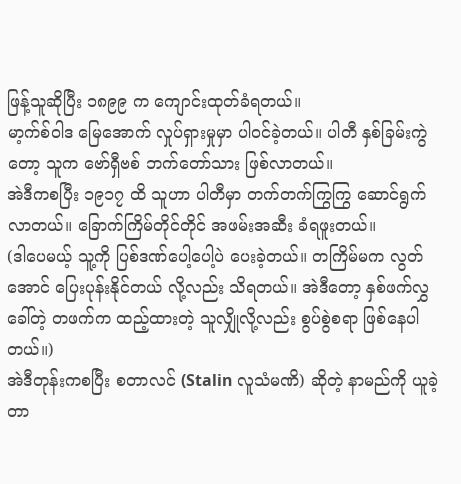ဖြန့်သူဆိုပြီး ၁၈၉၉ က ကျောင်းထုတ်ခံရတယ်။
မာ့က်စ်ဝါဒ မြေအောက် လှုပ်ရှားမှုမှာ ပါဝင်ခဲ့တယ်။ ပါတီ နှစ်ခြမ်းကွဲတော့ သူက ဗော်ရှီဗစ် ဘက်တော်သား ဖြစ်လာတယ်။
အဲဒီကစပြီး ၁၉၁၇ ထိ သူဟာ ပါတီမှာ တက်တက်ကြွကြွ ဆောင်ရွက်လာတယ်။ ခြောက်ကြိမ်တိုင်တိုင် အဖမ်းအဆီး ခံရဖူးတယ်။
(ဒါပေမယ့် သူ့ကို ပြစ်ဒဏ်ပေါ့ပေါ့ပဲ ပေးခဲ့တယ်။ တကြိမ်မက လွတ်အောင် ပြေးပုန်းနိုင်တယ် လို့လည်း သိရတယ်။ အဲဒီတော့ နှစ်ဖက်လွှခေါ်တဲ့ တဖက်က ထည့်ထားတဲ့ သူလျှိုလို့လည်း စွပ်စွဲစရာ ဖြစ်နေပါတယ်။)
အဲဒီတုန်းကစပြီး စတာလင် (Stalin လူသံမဏိ) ဆိုတဲ့ နာမည်ကို ယူခဲ့တာ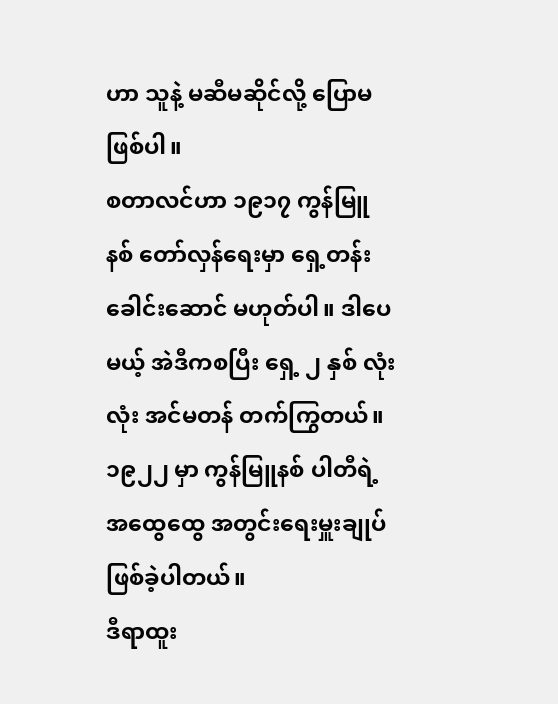ဟာ သူနဲ့ မဆီမဆိုင်လို့ ပြောမဖြစ်ပါ။
စတာလင်ဟာ ၁၉၁၇ ကွန်မြူနစ် တော်လှန်ရေးမှာ ရှေ့တန်းခေါင်းဆောင် မဟုတ်ပါ။ ဒါပေမယ့် အဲဒီကစပြီး ရှေ့ ၂ နှစ် လုံးလုံး အင်မတန် တက်ကြွတယ်။
၁၉၂၂ မှာ ကွန်မြူနစ် ပါတီရဲ့ အထွေထွေ အတွင်းရေးမှူးချုပ် ဖြစ်ခဲ့ပါတယ်။
ဒီရာထူး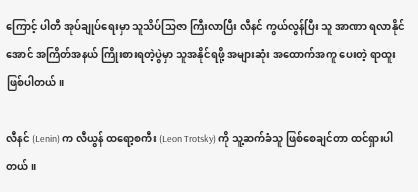ကြောင့် ပါတီ အုပ်ချုပ်ရေးမှာ သူသိပ်သြဇာ ကြီးလာပြီး လီနင် ကွယ်လွန်ပြီး သူ အာဏာ ရလာနိုင်အောင် အကြိတ်အနယ် ကြိုးစားရတဲ့ပွဲမှာ သူအနိုင်ရဖို့ အများဆုံး အထောက်အကူ ပေးတဲ့ ရာထူး ဖြစ်ပါတယ်။

လီနင် (Lenin) က လီယွန် ထရော့စကီး (Leon Trotsky) ကို သူ့ဆက်ခံသူ ဖြစ်စေချင်တာ ထင်ရှားပါတယ်။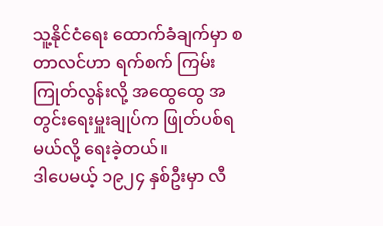သူ့နိုင်ငံရေး ထောက်ခံချက်မှာ စတာလင်ဟာ ရက်စက် ကြမ်းကြုတ်လွန်းလို့ အထွေထွေ အတွင်းရေးမှူးချုပ်က ဖြုတ်ပစ်ရမယ်လို့ ရေးခဲ့တယ်။
ဒါပေမယ့် ၁၉၂၄ နှစ်ဦးမှာ လီ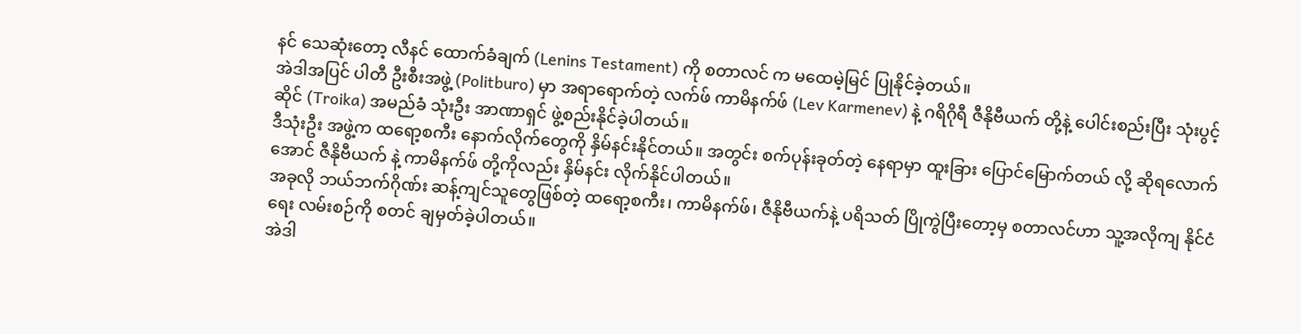နင် သေဆုံးတော့ လီနင် ထောက်ခံချက် (Lenins Testament) ကို စတာလင် က မထေမဲ့မြင် ပြုနိုင်ခဲ့တယ်။
အဲဒါအပြင် ပါတီ ဦးစီးအဖွဲ့ (Politburo) မှာ အရာရောက်တဲ့ လက်ဖ် ကာမိနက်ဖ် (Lev Karmenev) နဲ့ ဂရိဂိုရီ ဇီနိုဗီယက် တို့နဲ့ ပေါင်းစည်းပြီး သုံးပွင့်ဆိုင် (Troika) အမည်ခံ သုံးဦး အာဏာရှင် ဖွဲ့စည်းနိုင်ခဲ့ပါတယ်။
ဒီသုံးဦး အဖွဲ့က ထရော့စကီး နောက်လိုက်တွေကို နှိမ်နင်းနိုင်တယ်။ အတွင်း စက်ပုန်းခုတ်တဲ့ နေရာမှာ ထူးခြား ပြောင်မြောက်တယ် လို့ ဆိုရလောက်အောင် ဇီနိုဗီယက် နဲ့ ကာမိနက်ဖ် တို့ကိုလည်း နှိမ်နင်း လိုက်နိုင်ပါတယ်။
အခုလို ဘယ်ဘက်ဂိုဏ်း ဆန့်ကျင်သူတွေဖြစ်တဲ့ ထရော့စကီး၊ ကာမိနက်ဖ်၊ ဇီနိုဗီယက်နဲ့ ပရိသတ် ပြိုကွဲပြီးတော့မှ စတာလင်ဟာ သူ့အလိုကျ နိုင်ငံရေး လမ်းစဉ်ကို စတင် ချမှတ်ခဲ့ပါတယ်။
အဲဒါ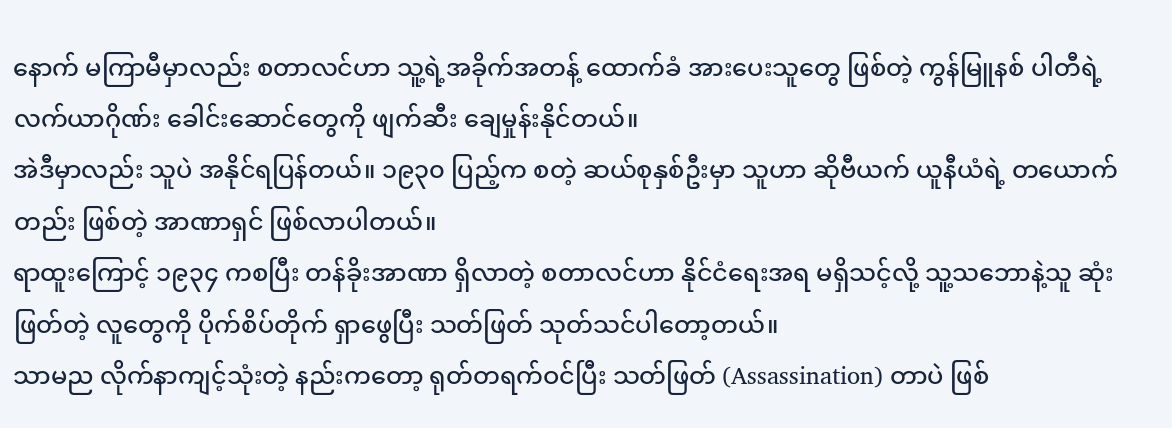နောက် မကြာမီမှာလည်း စတာလင်ဟာ သူ့ရဲ့အခိုက်အတန့် ထောက်ခံ အားပေးသူတွေ ဖြစ်တဲ့ ကွန်မြူနစ် ပါတီရဲ့ လက်ယာဂိုဏ်း ခေါင်းဆောင်တွေကို ဖျက်ဆီး ချေမှုန်းနိုင်တယ်။
အဲဒီမှာလည်း သူပဲ အနိုင်ရပြန်တယ်။ ၁၉၃၀ ပြည့်က စတဲ့ ဆယ်စုနှစ်ဦးမှာ သူဟာ ဆိုဗီယက် ယူနီယံရဲ့ တယောက်တည်း ဖြစ်တဲ့ အာဏာရှင် ဖြစ်လာပါတယ်။
ရာထူးကြောင့် ၁၉၃၄ ကစပြီး တန်ခိုးအာဏာ ရှိလာတဲ့ စတာလင်ဟာ နိုင်ငံရေးအရ မရှိသင့်လို့ သူ့သဘောနဲ့သူ ဆုံးဖြတ်တဲ့ လူတွေကို ပိုက်စိပ်တိုက် ရှာဖွေပြီး သတ်ဖြတ် သုတ်သင်ပါတော့တယ်။
သာမည လိုက်နာကျင့်သုံးတဲ့ နည်းကတော့ ရုတ်တရက်ဝင်ပြီး သတ်ဖြတ် (Assassination) တာပဲ ဖြစ်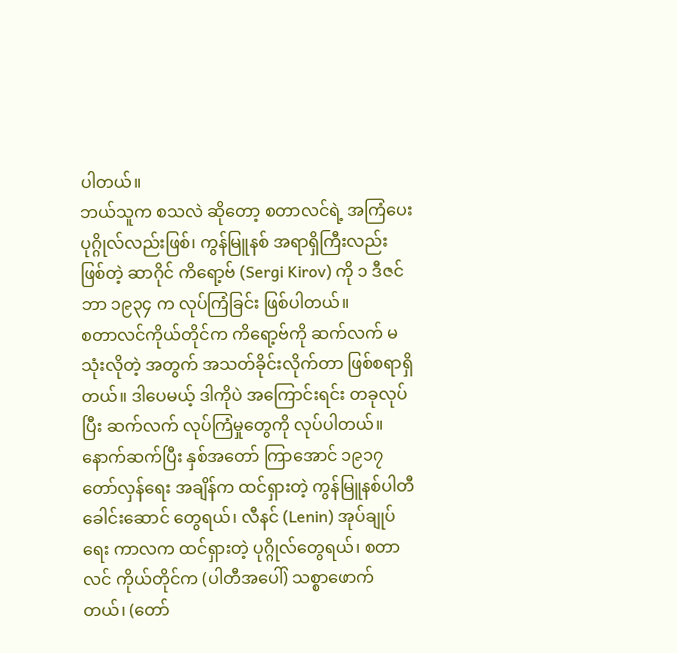ပါတယ်။
ဘယ်သူက စသလဲ ဆိုတော့ စတာလင်ရဲ့ အကြံပေး ပုဂ္ဂိုလ်လည်းဖြစ်၊ ကွန်မြူနစ် အရာရှိကြီးလည်း ဖြစ်တဲ့ ဆာဂိုင် ကိရော့ဗ် (Sergi Kirov) ကို ၁ ဒီဇင်ဘာ ၁၉၃၄ က လုပ်ကြံခြင်း ဖြစ်ပါတယ်။
စတာလင်ကိုယ်တိုင်က ကိရော့ဗ်ကို ဆက်လက် မသုံးလိုတဲ့ အတွက် အသတ်ခိုင်းလိုက်တာ ဖြစ်စရာရှိတယ်။ ဒါပေမယ့် ဒါကိုပဲ အကြောင်းရင်း တခုလုပ်ပြီး ဆက်လက် လုပ်ကြံမှုတွေကို လုပ်ပါတယ်။
နောက်ဆက်ပြီး နှစ်အတော် ကြာအောင် ၁၉၁၇ တော်လှန်ရေး အချိန်က ထင်ရှားတဲ့ ကွန်မြူနစ်ပါတီ ခေါင်းဆောင် တွေရယ်၊ လီနင် (Lenin) အုပ်ချုပ်ရေး ကာလက ထင်ရှားတဲ့ ပုဂ္ဂိုလ်တွေရယ်၊ စတာလင် ကိုယ်တိုင်က (ပါတီအပေါ်) သစ္စာဖောက်တယ်၊ (တော်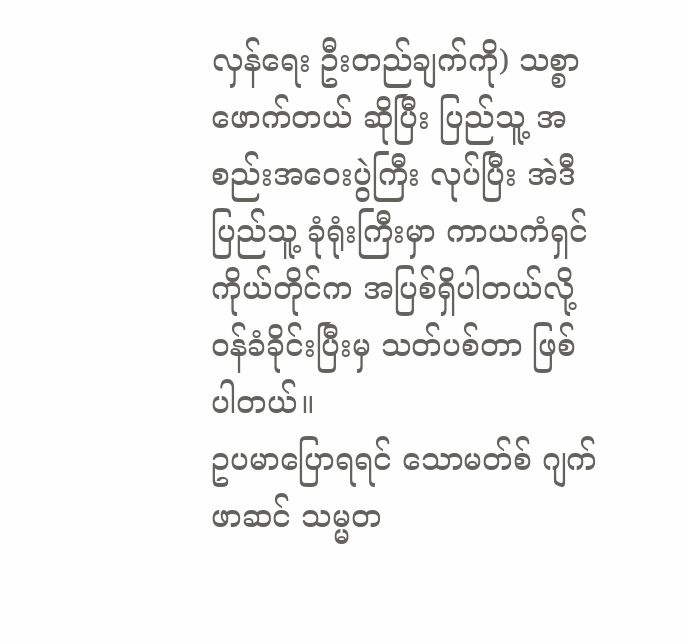လှန်ရေး ဦးတည်ချက်ကို) သစ္စာဖောက်တယ် ဆိုပြီး ပြည်သူ့ အစည်းအဝေးပွဲကြီး လုပ်ပြီး အဲဒီ ပြည်သူ့ ခုံရုံးကြီးမှာ ကာယကံရှင် ကိုယ်တိုင်က အပြစ်ရှိပါတယ်လို့ ဝန်ခံခိုင်းပြီးမှ သတ်ပစ်တာ ဖြစ်ပါတယ်။
ဥပမာပြောရရင် သောမတ်စ် ဂျက်ဖာဆင် သမ္မတ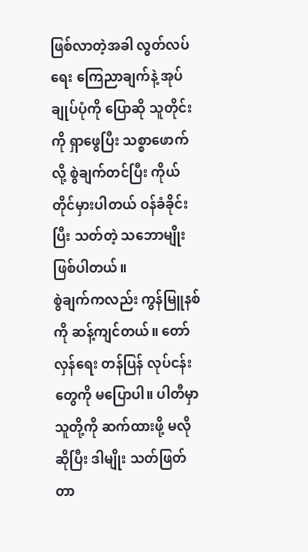ဖြစ်လာတဲ့အခါ လွတ်လပ်ရေး ကြေညာချက်နဲ့ အုပ်ချုပ်ပုံကို ပြောဆို သူတိုင်းကို ရှာဖွေပြီး သစ္စာဖောက်လို့ စွဲချက်တင်ပြီး ကိုယ်တိုင်မှားပါတယ် ဝန်ခံခိုင်းပြီး သတ်တဲ့ သဘောမျိုး ဖြစ်ပါတယ်။
စွဲချက်ကလည်း ကွန်မြူနစ်ကို ဆန့်ကျင်တယ်။ တော်လှန်ရေး တန်ပြန် လုပ်ငန်းတွေကို မပြောပါ။ ပါတီမှာ သူတို့ကို ဆက်ထားဖို့ မလို ဆိုပြီး ဒါမျိုး သတ်ဖြတ်တာ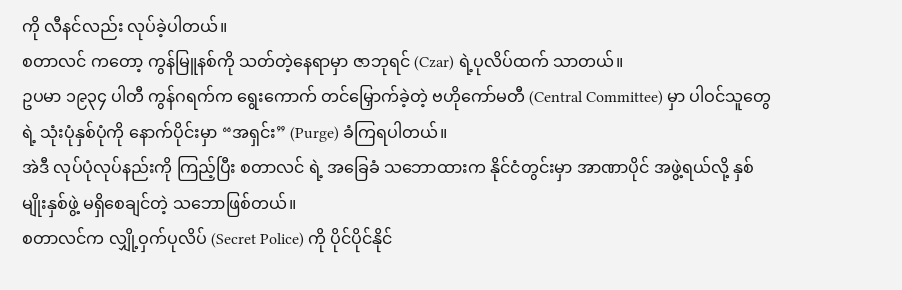ကို လီနင်လည်း လုပ်ခဲ့ပါတယ်။
စတာလင် ကတော့ ကွန်မြူနစ်ကို သတ်တဲ့နေရာမှာ ဇာဘုရင် (Czar) ရဲ့ပုလိပ်ထက် သာတယ်။
ဥပမာ ၁၉၃၄ ပါတီ ကွန်ဂရက်က ရွေးကောက် တင်မြှောက်ခဲ့တဲ့ ဗဟိုကော်မတီ (Central Committee) မှာ ပါဝင်သူတွေရဲ့ သုံးပုံနှစ်ပုံကို နောက်ပိုင်းမှာ “အရှင်း” (Purge) ခံကြရပါတယ်။
အဲဒီ လုပ်ပုံလုပ်နည်းကို ကြည့်ပြီး စတာလင် ရဲ့ အခြေခံ သဘောထားက နိုင်ငံတွင်းမှာ အာဏာပိုင် အဖွဲ့ရယ်လို့ နှစ်မျိုးနှစ်ဖွဲ့ မရှိစေချင်တဲ့ သဘောဖြစ်တယ်။
စတာလင်က လျှို့ဝှက်ပုလိပ် (Secret Police) ကို ပိုင်ပိုင်နိုင်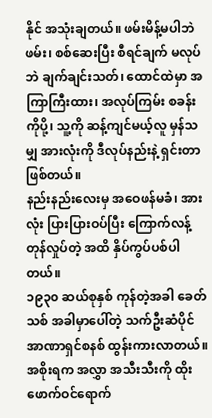နိုင် အသုံးချတယ်။ ဖမ်းမိန့်မပါဘဲ ဖမ်း၊ စစ်ဆေးပြီး စီရင်ချက် မလုပ်ဘဲ ချက်ချင်းသတ်၊ ထောင်ထဲမှာ အကြာကြီးထား၊ အလုပ်ကြမ်း စခန်းကိုပို့၊ သူ့ကို ဆန့်ကျင်မယ့်လူ မှန်သမျှ အားလုံးကို ဒီလုပ်နည်းနဲ့ ရှင်းတာ ဖြစ်တယ်။
နည်းနည်းလေးမှ အဝေဖန်မခံ၊ အားလုံး ပြားပြားဝပ်ပြီး ကြောက်လန့် တုန်လှုပ်တဲ့ အထိ နှိပ်ကွပ်ပစ်ပါတယ်။
၁၉၃၀ ဆယ်စုနှစ် ကုန်တဲ့အခါ ခေတ်သစ် အခါမှာပေါ်တဲ့ သက်ဦးဆံပိုင် အာဏာရှင်စနစ် ထွန်းကားလာတယ်။ အစိုးရက အလွှာ အသီးသီးကို ထိုးဖောက်ဝင်ရောက်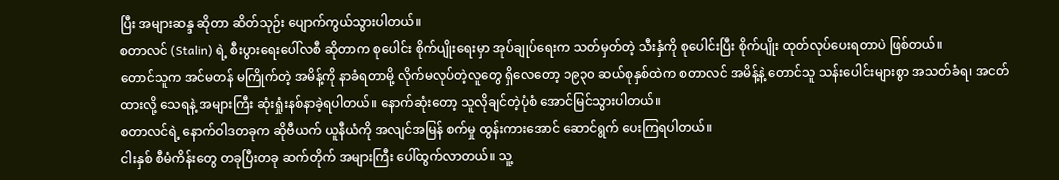ပြီး အများဆန္ဒ ဆိုတာ ဆိတ်သုဉ်း ပျောက်ကွယ်သွားပါတယ်။
စတာလင် (Stalin) ရဲ့ စီးပွားရေးပေါ်လစီ ဆိုတာက စုပေါင်း စိုက်ပျိုးရေးမှာ အုပ်ချုပ်ရေးက သတ်မှတ်တဲ့ သီးနှံကို စုပေါင်းပြီး စိုက်ပျိုး ထုတ်လုပ်ပေးရတာပဲ ဖြစ်တယ်။
တောင်သူက အင်မတန် မကြိုက်တဲ့ အမိန့်ကို နာခံရတာမို့ လိုက်မလုပ်တဲ့လူတွေ ရှိလေတော့ ၁၉၃၀ ဆယ်စုနှစ်ထဲက စတာလင် အမိန့်နဲ့ တောင်သူ သန်းပေါင်းများစွာ အသတ်ခံရ၊ အငတ်ထားလို့ သေရနဲ့ အများကြီး ဆုံးရှုံးနစ်နာခဲ့ရပါတယ်။ နောက်ဆုံးတော့ သူလိုချင်တဲ့ပုံစံ အောင်မြင်သွားပါတယ်။
စတာလင်ရဲ့ နောက်ဝါဒတခုက ဆိုဗီယက် ယူနီယံကို အလျင်အမြန် စက်မှု ထွန်းကားအောင် ဆောင်ရွက် ပေးကြရပါတယ်။
ငါးနှစ် စီမံကိန်းတွေ တခုပြီးတခု ဆက်တိုက် အများကြီး ပေါ်ထွက်လာတယ်။ သူ့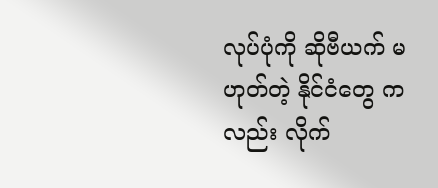လုပ်ပုံကို ဆိုဗီယက် မဟုတ်တဲ့ နိုင်ငံတွေ ကလည်း လိုက်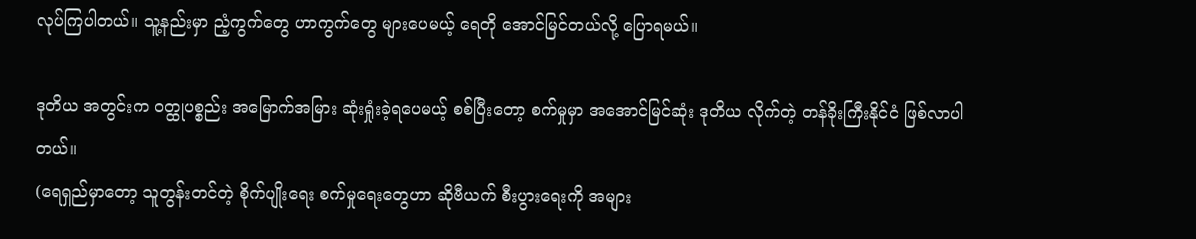လုပ်ကြပါတယ်။ သူ့နည်းမှာ ညံ့ကွက်တွေ ဟာကွက်တွေ များပေမယ့် ရေတို အောင်မြင်တယ်လို့ ပြောရမယ်။

ဒုတိယ အတွင်းက ဝတ္ထုပစ္စည်း အမြောက်အမြား ဆုံးရှုံးခဲ့ရပေမယ့် စစ်ပြီးတော့ စက်မှုမှာ အအောင်မြင်ဆုံး ဒုတိယ လိုက်တဲ့ တန်ခိုးကြီးနိုင်ငံ ဖြစ်လာပါတယ်။
(ရေရှည်မှာတော့ သူတွန်းတင်တဲ့ စိုက်ပျိုးရေး စက်မှုရေးတွေဟာ ဆိုဗီယက် စီးပွားရေးကို အများ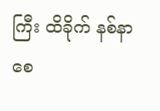ကြီး ထိခိုက် နစ်နာ စေ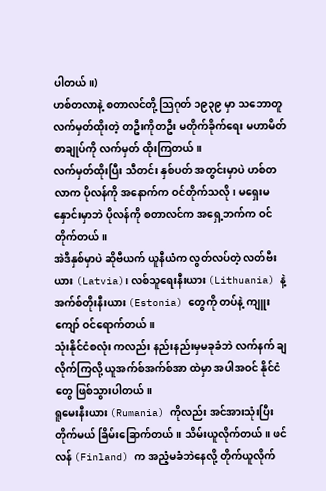ပါတယ်။)
ဟစ်တလာနဲ့ စတာလင်တို့ သြဂုတ် ၁၉၃၉ မှာ သဘောတူ လက်မှတ်ထိုးတဲ့ တဦးကိုတဦး မတိုက်ခိုက်ရေး မဟာမိတ် စာချုပ်ကို လက်မှတ် ထိုးကြတယ်။
လက်မှတ်ထိုးပြီး သီတင်း နှစ်ပတ် အတွင်းမှာပဲ ဟစ်တလာက ပိုလန်ကို အနောက်က ဝင်တိုက်သလို၊ မရှေးမနှောင်းမှာဘဲ ပိုလန်ကို စတာလင်က အရှေ့ဘက်က ဝင်တိုက်တယ်။
အဲဒီနှစ်မှာပဲ ဆိုဗီယက် ယူနီယံက လွတ်လပ်တဲ့ လတ်ဗီးယား (Latvia)၊ လစ်သူရေးနီးယား (Lithuania) နဲ့ အက်စ်တိုးနီးယား (Estonia) တွေကို တပ်နဲ့ ကျူးကျော် ဝင်ရောက်တယ်။
သုံးနိုင်ငံစလုံး ကလည်း နည်းနည်းမှမခုခံဘဲ လက်နက် ချလိုက်ကြလို့ ယူအက်စ်အက်စ်အာ ထဲမှာ အပါအဝင် နိုင်ငံတွေ ဖြစ်သွားပါတယ်။
ရူမေးနီးယား (Rumania) ကိုလည်း အင်အားသုံးပြီး တိုက်မယ် ခြိမ်းခြောက်တယ်။ သိမ်းယူလိုက်တယ်။ ဖင်လန် (Finland) က အညံ့မခံဘဲနေလို့ တိုက်ယူလိုက်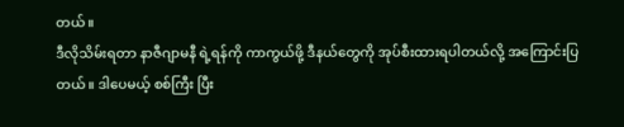တယ်။
ဒီလိုသိမ်းရတာ နာဇီဂျာမနီ ရဲ့ရန်ကို ကာကွယ်ဖို့ ဒီနယ်တွေကို အုပ်စီးထားရပါတယ်လို့ အကြောင်းပြတယ်။ ဒါပေမယ့် စစ်ကြီး ပြီး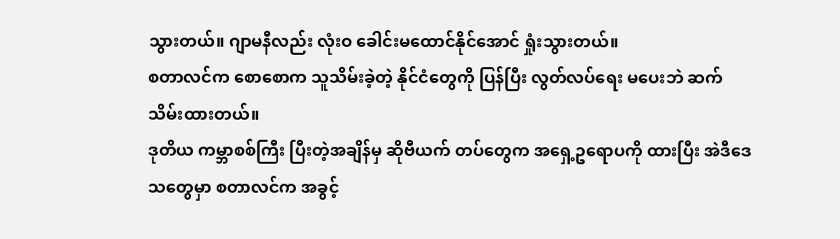သွားတယ်။ ဂျာမနီလည်း လုံးဝ ခေါင်းမထောင်နိုင်အောင် ရှုံးသွားတယ်။
စတာလင်က စောစောက သူသိမ်းခဲ့တဲ့ နိုင်ငံတွေကို ပြန်ပြီး လွတ်လပ်ရေး မပေးဘဲ ဆက်သိမ်းထားတယ်။
ဒုတိယ ကမ္ဘာစစ်ကြီး ပြီးတဲ့အချိန်မှ ဆိုဗီယက် တပ်တွေက အရှေ့ဥရောပကို ထားပြီး အဲဒီဒေသတွေမှာ စတာလင်က အခွင့်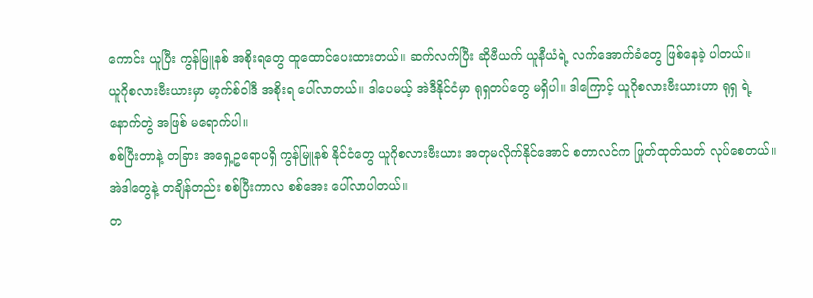ကောင်း ယူပြီး ကွန်မြူနစ် အစိုးရတွေ ထူထောင်ပေးထားတယ်။ ဆက်လက်ပြီး ဆိုဗီယက် ယူနီယံရဲ့ လက်အောက်ခံတွေ ဖြစ်နေခဲ့ ပါတယ်။
ယူဂိုစလားဗီးယားမှာ မာ့က်စ်ဝါဒီ အစိုးရ ပေါ်လာတယ်။ ဒါပေမယ့် အဲဒီနိုင်ငံမှာ ရုရှတပ်တွေ မရှိပါ။ ဒါကြောင့် ယူဂိုစလားဗီးယားဟာ ရုရှ ရဲ့ နောက်တွဲ အဖြစ် မရောက်ပါ။
စစ်ပြီးတာနဲ့ တခြား အရှေ့ဥရောပရှိ ကွန်မြူနစ် နိုင်ငံတွေ ယူဂိုစလားဗီးယား အတုမလိုက်နိုင်အောင် စတာလင်က ဖြုတ်ထုတ်သတ် လုပ်စေတယ်။
အဲဒါတွေနဲ့ တချိန်တည်း စစ်ပြီးကာလ စစ်အေး ပေါ်လာပါတယ်။
တ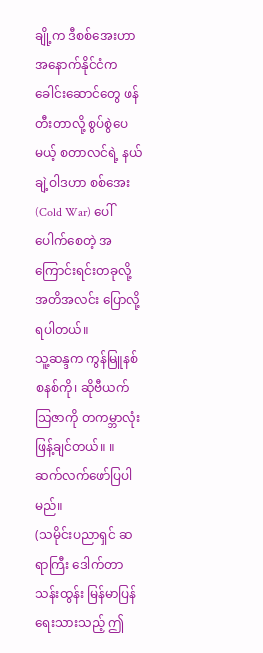ချို့က ဒီစစ်အေးဟာ အနောက်နိုင်ငံက ခေါင်းဆောင်တွေ ဖန်တီးတာလို့ စွပ်စွဲပေမယ့် စတာလင်ရဲ့ နယ်ချဲ့ဝါဒဟာ စစ်အေး (Cold War) ပေါ်ပေါက်စေတဲ့ အကြောင်းရင်းတခုလို့ အတိအလင်း ပြောလို့ရပါတယ်။
သူ့ဆန္ဒက ကွန်မြူနစ် စနစ်ကို၊ ဆိုဗီယက် သြဇာကို တကမ္ဘာလုံး ဖြန့်ချင်တယ်။ ။
ဆက်လက်ဖော်ပြပါမည်။
(သမိုင်းပညာရှင် ဆရာကြီး ဒေါက်တာ သန်းထွန်း မြန်မာပြန် ရေးသားသည့် ဤ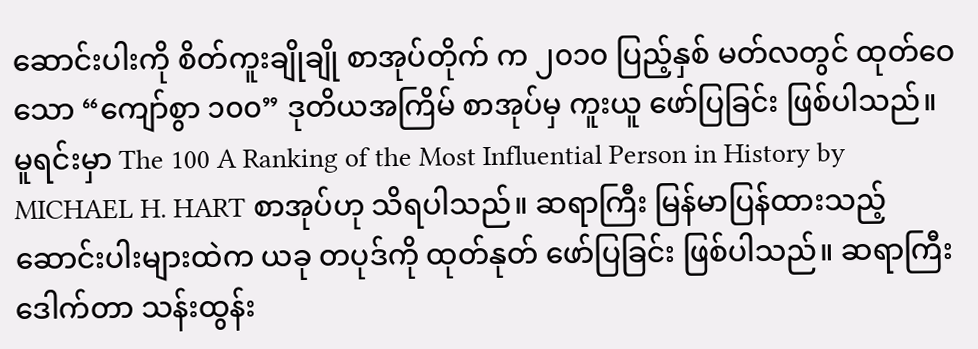ဆောင်းပါးကို စိတ်ကူးချိုချို စာအုပ်တိုက် က ၂၀၁၀ ပြည့်နှစ် မတ်လတွင် ထုတ်ဝေသော “ကျော်စွာ ၁၀၀” ဒုတိယအကြိမ် စာအုပ်မှ ကူးယူ ဖော်ပြခြင်း ဖြစ်ပါသည်။ မူရင်းမှာ The 100 A Ranking of the Most Influential Person in History by MICHAEL H. HART စာအုပ်ဟု သိရပါသည်။ ဆရာကြီး မြန်မာပြန်ထားသည့် ဆောင်းပါးများထဲက ယခု တပုဒ်ကို ထုတ်နုတ် ဖော်ပြခြင်း ဖြစ်ပါသည်။ ဆရာကြီး ဒေါက်တာ သန်းထွန်း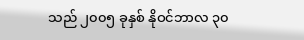သည် ၂၀၀၅ ခုနှစ် နိုဝင်ဘာလ ၃၀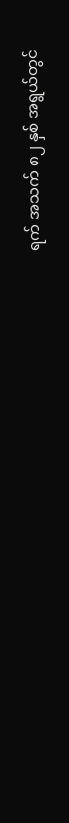ရက် အသက် ၈၂ နှစ် အရွယ်တွင်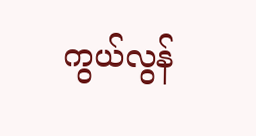ကွယ်လွန်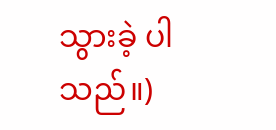သွားခဲ့ ပါသည်။)